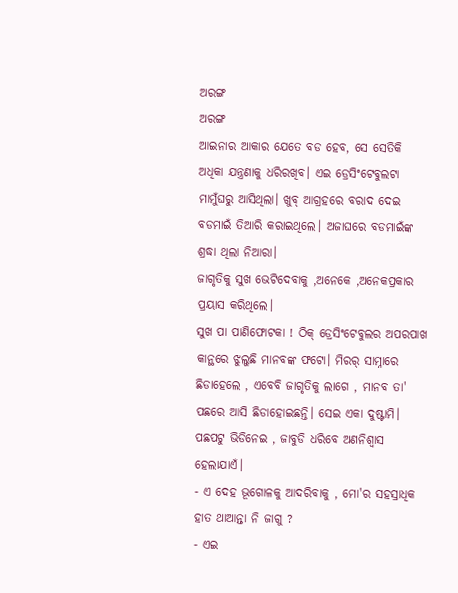ଅରଙ୍ଗ
ଅରଙ୍ଗ
ଆଇନାର ଆକାର ଯେତେ ବଡ ହେବ, ସେ ସେତିକି ଅଧିକା ଯନ୍ତ୍ରଣାକୁ ଧରିରଖିବ। ଏଇ ଡ୍ରେସିଂଟେବୁଲଟା ମାମୁଁଘରୁ ଆସିଥିଲା। ଖୁବ୍ ଆଗ୍ରହରେ ବରାଦ ଦେଇ ବଡମାଇଁ ତିଆରି କରାଇଥିଲେ। ଅଜାଘରେ ବଡମାଇଁଙ୍କ ଶ୍ରଦ୍ଧା ଥିଲା ନିଆରା।
ଜାଗୃତିକୁ ସୁଖ ଭେଟିଦେବାକୁ ,ଅନେକେ ,ଅନେକପ୍ରକାର ପ୍ରୟାସ କରିଥିଲେ।
ସୁଖ ପା ପାଣିଫୋଟକା ! ଠିକ୍ ଡ୍ରେସିଂଟେବୁଲର ଅପରପାଖ କାନ୍ଥରେ ଝୁଲୁଛି ମାନବଙ୍କ ଫଟୋ। ମିରର୍ ସାମ୍ନାରେ ଛିଡାହେଲେ , ଏବେବି ଜାଗୃତିକୁ ଲାଗେ , ମାନବ ତା' ପଛରେ ଆସି ଛିଡାହୋଇଛନ୍ତି। ସେଇ ଏକା ଦୁଷ୍ଟାମି। ପଛପଟୁ ଭିଡିନେଇ , ଜାବୁଡି ଧରିବେ ଅଣନିଶ୍ୱାସ ହେଲାଯାଏଁ।
- ଏ ଦେହ ଭୂଗୋଳକୁ ଆଦରିବାକୁ , ମୋ'ର ସହସ୍ରାଧିକ ହାତ ଥାଆନ୍ତା ନି ଜାଗୁ ?
- ଏଇ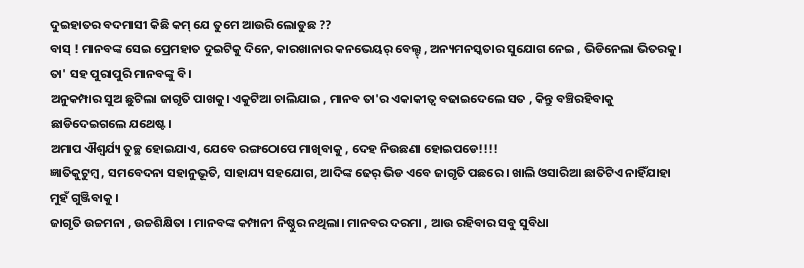ଦୁଇହାତର ବଦମାସୀ କିଛି କମ୍ ଯେ ତୁମେ ଆଉରି ଲୋଡୁଛ ??
ବାସ୍ ! ମାନବଙ୍କ ସେଇ ପ୍ରେମହାତ ଦୁଇଟିକୁ ଦିନେ, କାରଖାନାର କନଭେୟର୍ ବେଲ୍ଟ୍ , ଅନ୍ୟମନସ୍କତାର ସୁଯୋଗ ନେଇ , ଭିଡିନେଲା ଭିତରକୁ। ତା' ସହ ପୁରାପୁରି ମାନବଙ୍କୁ ବି।
ଅନୁକମ୍ପାର ସୁଅ ଛୁଟିଲା ଜାଗୃତି ପାଖକୁ। ଏକୁଟିଆ ଚାଲିଯାଇ , ମାନବ ତା'ର ଏକାକୀତ୍ୱ ବଢାଇଦେଲେ ସତ , କିନ୍ତୁ ବଞ୍ଚିରହିବାକୁ ଛାଡିଦେଇଗଲେ ଯଥେଷ୍ଟ।
ଅମାପ ଐଶ୍ୱର୍ଯ୍ୟ ତୁଚ୍ଛ ହୋଇଯାଏ, ଯେବେ ରଙ୍ଗଠୋପେ ମାଖିବାକୁ , ଦେହ ନିଉଛଣା ହୋଇପଡେ!!!!
ଜ୍ଞାତିକୁଟୁମ୍ବ , ସମବେଦନା ସହାନୁଭୂତି, ସାହାଯ୍ୟ ସହଯୋଗ, ଆଦିଙ୍କ ଢେର୍ ଭିଡ ଏବେ ଜାଗୃତି ପଛରେ । ଖାଲି ଓସାରିଆ ଛାତିଟିଏ ନାହିଁଯାହା ମୁହଁ ଗୁଞ୍ଜିବାକୁ ।
ଜାଗୃତି ଉଚ୍ଚମନା , ଉଚ୍ଚଶିକ୍ଷିତା । ମାନବଙ୍କ କମ୍ପାନୀ ନିଷ୍ଠୁର ନଥିଲା। ମାନବର ଦରମା , ଆଉ ରହିବାର ସବୁ ସୁବିଧା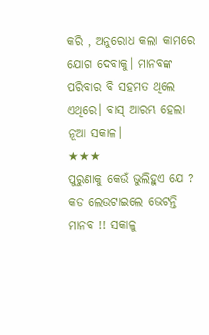କରି , ଅନୁରୋଧ କଲା କାମରେ ଯୋଗ ଦେବାକୁ। ମାନବଙ୍କ ପରିବାର ବି ସହମତ ଥିଲେ ଏଥିରେ। ବାସ୍ ଆରମ୍ଭ ହେଲା ନୂଆ ସକାଳ।
★★★
ପୁରୁଣାକୁ କେଉଁ ଭୁଲିହୁଏ ଯେ ? କଡ ଲେଉଟାଇଲେ ଭେଟନ୍ତି ମାନବ !! ସକାଳୁ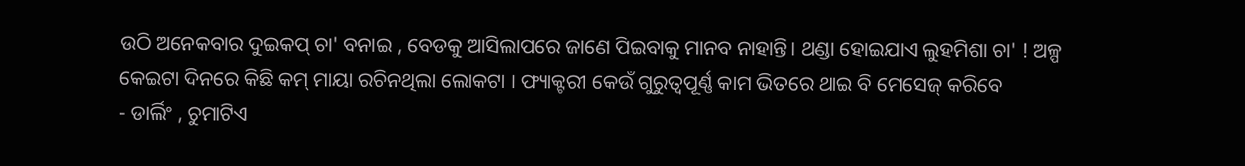ଉଠି ଅନେକବାର ଦୁଇକପ୍ ଚା' ବନାଇ , ବେଡକୁ ଆସିଲାପରେ ଜାଣେ ପିଇବାକୁ ମାନବ ନାହାନ୍ତି। ଥଣ୍ଡା ହୋଇଯାଏ ଲୁହମିଶା ଚା' ! ଅଳ୍ପ କେଇଟା ଦିନରେ କିଛି କମ୍ ମାୟା ରଚିନଥିଲା ଲୋକଟା । ଫ୍ୟାକ୍ଟରୀ କେଉଁ ଗୁରୁତ୍ୱପୂର୍ଣ୍ଣ କାମ ଭିତରେ ଥାଇ ବି ମେସେଜ୍ କରିବେ
- ଡାର୍ଲିଂ , ଚୁମାଟିଏ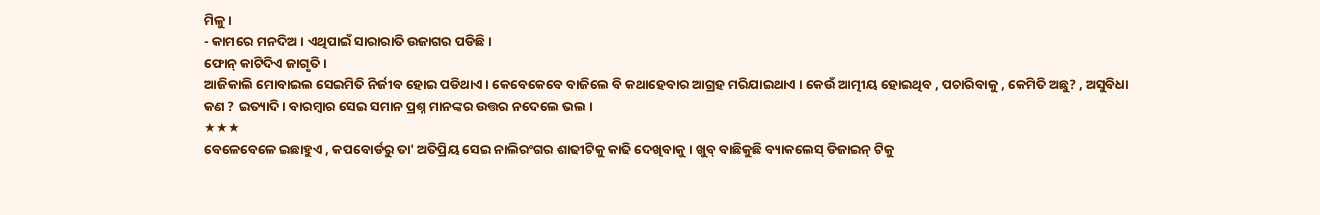ମିଳୁ ।
- କାମରେ ମନଦିଅ। ଏଥିପାଇଁ ସାରାରାତି ଉଜାଗର ପଡିଛି।
ଫୋନ୍ କାଟିଦିଏ ଜାଗୃତି ।
ଆଜିକାଲି ମୋବାଇଲ ସେଇମିତି ନିର୍ଜୀବ ହୋଇ ପଡିଥାଏ। କେବେକେବେ ବାଜିଲେ ବି କଥାହେବାର ଆଗ୍ରହ ମରିଯାଇଥାଏ । କେଉଁ ଆତ୍ମୀୟ ହୋଇଥିବ , ପଚାରିବାକୁ , କେମିତି ଅଛୁ? , ଅସୁବିଧା କଣ ? ଇତ୍ୟାଦି। ବାରମ୍ବାର ସେଇ ସମାନ ପ୍ରଶ୍ନ ମାନଙ୍କର ଉତ୍ତର ନଦେଲେ ଭଲ ।
★★★
ବେଳେବେଳେ ଇଛାହୁଏ , କପବୋର୍ଡରୁ ତା' ଅତିପ୍ରିୟ ସେଇ ନାଲିରଂଗର ଶାଢୀଟିକୁ କାଢି ଦେଖିବାକୁ । ଖୁବ୍ ବାଛିକୁଛି ବ୍ୟାକଲେସ୍ ଡିଜାଇନ୍ ଟିକୁ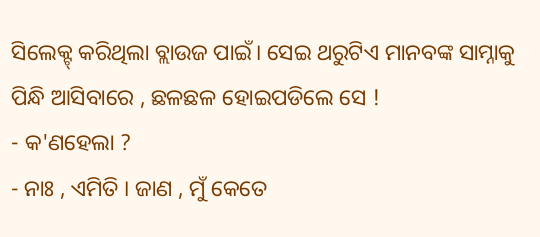ସିଲେକ୍ଟ୍ କରିଥିଲା ବ୍ଲାଉଜ ପାଇଁ। ସେଇ ଥରୁଟିଏ ମାନବଙ୍କ ସାମ୍ନାକୁ ପିନ୍ଧି ଆସିବାରେ , ଛଳଛଳ ହୋଇପଡିଲେ ସେ !
- କ'ଣହେଲା ?
- ନାଃ , ଏମିତି । ଜାଣ , ମୁଁ କେତେ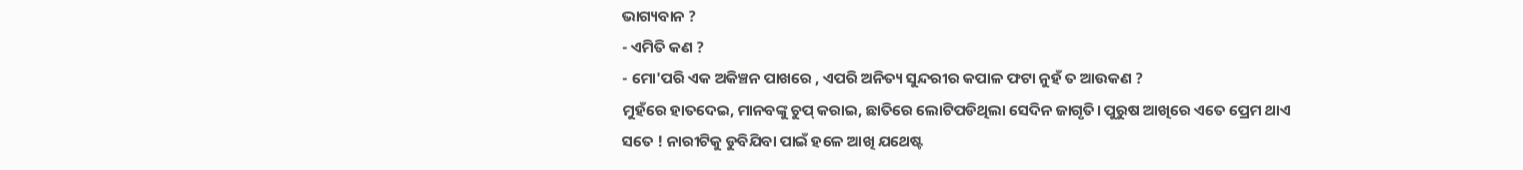ଭାଗ୍ୟବାନ ?
- ଏମିତି କଣ ?
- ମୋ'ପରି ଏକ ଅକିଞ୍ଚନ ପାଖରେ , ଏପରି ଅନିତ୍ୟ ସୁନ୍ଦରୀର କପାଳ ଫଟା ନୁହଁ ତ ଆଉକଣ ?
ମୁହଁରେ ହାତଦେଇ, ମାନବଙ୍କୁ ଚୁପ୍ କରାଇ, ଛାତିରେ ଲୋଟିପଡିଥିଲା ସେଦିନ ଜାଗୃତି। ପୁରୁଷ ଆଖିରେ ଏତେ ପ୍ରେମ ଥାଏ ସତେ ! ନାରୀଟିକୁ ଡୁବିଯିବା ପାଇଁ ହଳେ ଆଖି ଯଥେଷ୍ଟ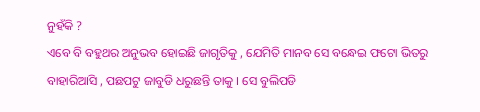ନୁହଁକି ?
ଏବେ ବି ବହୁଥର ଅନୁଭବ ହୋଇଛି ଜାଗୃତିକୁ , ଯେମିତି ମାନବ ସେ ବନ୍ଧେଇ ଫଟୋ ଭିତରୁ ବାହାରିଆସି , ପଛପଟୁ ଜାବୁଡି ଧରୁଛନ୍ତି ତାକୁ । ସେ ବୁଲିପଡି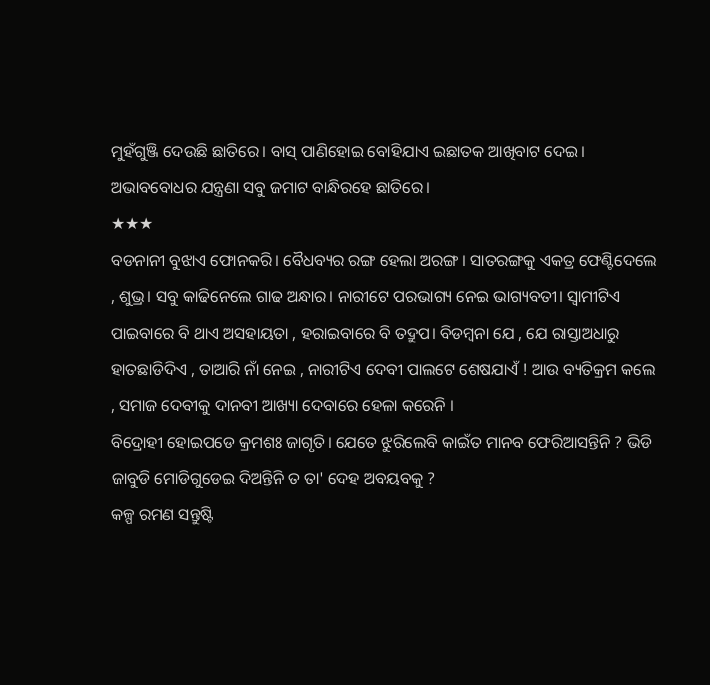ମୁହଁଗୁଞ୍ଜି ଦେଉଛି ଛାତିରେ। ବାସ୍ ପାଣିହୋଇ ବୋହିଯାଏ ଇଛାତକ ଆଖିବାଟ ଦେଇ। ଅଭାବବୋଧର ଯନ୍ତ୍ରଣା ସବୁ ଜମାଟ ବାନ୍ଧିରହେ ଛାତିରେ।
★★★
ବଡନାନୀ ବୁଝାଏ ଫୋନକରି। ବୈଧବ୍ୟର ରଙ୍ଗ ହେଲା ଅରଙ୍ଗ । ସାତରଙ୍ଗକୁ ଏକତ୍ର ଫେଣ୍ଟିଦେଲେ , ଶୁଭ୍ର। ସବୁ କାଢିନେଲେ ଗାଢ ଅନ୍ଧାର। ନାରୀଟେ ପରଭାଗ୍ୟ ନେଇ ଭାଗ୍ୟବତୀ। ସ୍ୱାମୀଟିଏ ପାଇବାରେ ବି ଥାଏ ଅସହାୟତା , ହରାଇବାରେ ବି ତଦ୍ରୁପ। ବିଡମ୍ବନା ଯେ , ଯେ ରାସ୍ତାଅଧାରୁ ହାତଛାଡିଦିଏ , ତାଆରି ନାଁ ନେଇ , ନାରୀଟିଏ ଦେବୀ ପାଲଟେ ଶେଷଯାଏଁ ! ଆଉ ବ୍ୟତିକ୍ରମ କଲେ , ସମାଜ ଦେବୀକୁ ଦାନବୀ ଆଖ୍ୟା ଦେବାରେ ହେଳା କରେନି ।
ବିଦ୍ରୋହୀ ହୋଇପଡେ କ୍ରମଶଃ ଜାଗୃତି। ଯେତେ ଝୁରିଲେବି କାଇଁତ ମାନବ ଫେରିଆସନ୍ତିନି ? ଭିଡି ଜାବୁଡି ମୋଡିଗୁଡେଇ ଦିଅନ୍ତିନି ତ ତା' ଦେହ ଅବୟବକୁ ?
କଳ୍ପ ରମଣ ସନ୍ତୁଷ୍ଟି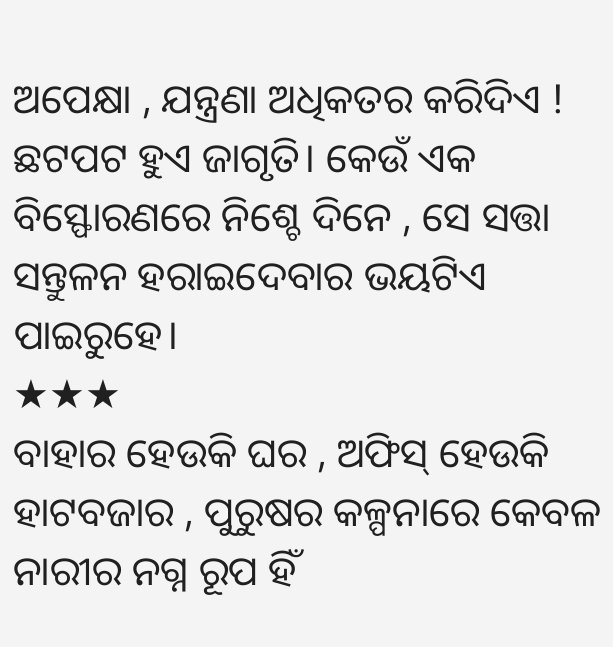ଅପେକ୍ଷା , ଯନ୍ତ୍ରଣା ଅଧିକତର କରିଦିଏ ! ଛଟପଟ ହୁଏ ଜାଗୃତି। କେଉଁ ଏକ ବିସ୍ଫୋରଣରେ ନିଶ୍ଚେ ଦିନେ , ସେ ସତ୍ତା ସନ୍ତୁଳନ ହରାଇଦେବାର ଭୟଟିଏ ପାଇରୁହେ।
★★★
ବାହାର ହେଉକି ଘର , ଅଫିସ୍ ହେଉକି ହାଟବଜାର , ପୁରୁଷର କଳ୍ପନାରେ କେବଳ ନାରୀର ନଗ୍ନ ରୂପ ହିଁ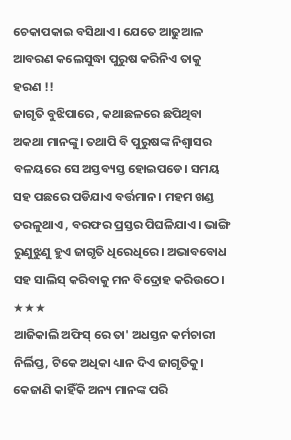ଚେକାପକାଇ ବସିଥାଏ। ଯେତେ ଆଢୁଆଳ ଆବରଣ କଲେସୁଦ୍ଧା ପୁରୁଷ କରିନିଏ ତାକୁ ହରଣ !!
ଜାଗୃତି ବୁଝିପାରେ , କଥାଛଳରେ ଛପିଥିବା ଅକଥା ମାନଙ୍କୁ। ତଥାପି ବି ପୁରୁଷଙ୍କ ନିଶ୍ୱାସର ବଳୟରେ ସେ ଅସ୍ତବ୍ୟସ୍ତ ହୋଇପଡେ। ସମୟ ସହ ପଛରେ ପଡିଯାଏ ବର୍ତ୍ତମାନ। ମହମ ଖଣ୍ଡ ତରଳୁଥାଏ , ବରଫର ପ୍ରସ୍ତର ପିଘଳିଯାଏ। ଭାଙ୍ଗି ରୁଣୁଝୁଣୁ ହୁଏ ଜାଗୃତି ଧିରେଧିରେ। ଅଭାବବୋଧ ସହ ସାଲିସ୍ କରିବାକୁ ମନ ବିଦ୍ରୋହ କରିଉଠେ।
★★★
ଆଜିକାଲି ଅଫିସ୍ ରେ ତା' ଅଧସ୍ତନ କର୍ମଚାରୀ ନିର୍ଲିପ୍ତ, ଟିକେ ଅଧିକା ଧ୍ୟାନ ଦିଏ ଜାଗୃତିକୁ। କେଜାଣି କାହିଁକି ଅନ୍ୟ ମାନଙ୍କ ପରି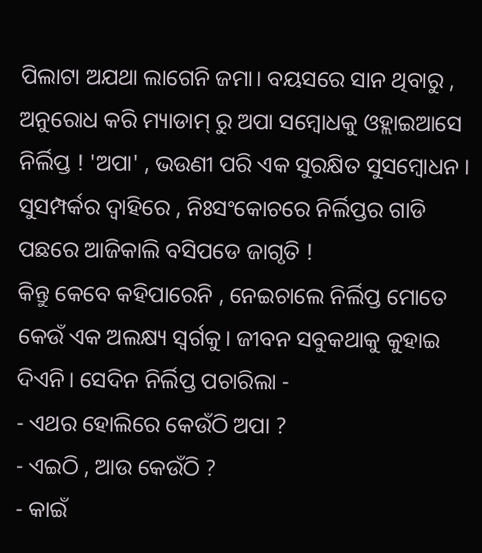ପିଲାଟା ଅଯଥା ଲାଗେନି ଜମା। ବୟସରେ ସାନ ଥିବାରୁ , ଅନୁରୋଧ କରି ମ୍ୟାଡାମ୍ ରୁ ଅପା ସମ୍ବୋଧକୁ ଓହ୍ଲାଇଆସେ ନିର୍ଲିପ୍ତ ! 'ଅପା' , ଭଉଣୀ ପରି ଏକ ସୁରକ୍ଷିତ ସୁସମ୍ବୋଧନ ।
ସୁସମ୍ପର୍କର ଦ୍ୱାହିରେ , ନିଃସଂକୋଚରେ ନିର୍ଲିପ୍ତର ଗାଡି ପଛରେ ଆଜିକାଲି ବସିପଡେ ଜାଗୃତି !
କିନ୍ତୁ କେବେ କହିପାରେନି , ନେଇଚାଲେ ନିର୍ଲିପ୍ତ ମୋତେ କେଉଁ ଏକ ଅଲକ୍ଷ୍ୟ ସ୍ୱର୍ଗକୁ। ଜୀବନ ସବୁକଥାକୁ କୁହାଇ ଦିଏନି। ସେଦିନ ନିର୍ଲିପ୍ତ ପଚାରିଲା -
- ଏଥର ହୋଲିରେ କେଉଁଠି ଅପା ?
- ଏଇଠି , ଆଉ କେଉଁଠି ?
- କାଇଁ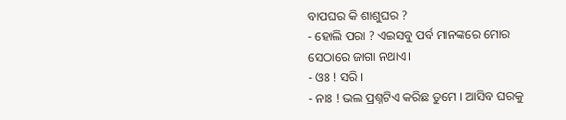ବାପଘର କି ଶାଶୁଘର ?
- ହୋଲି ପରା ? ଏଇସବୁ ପର୍ବ ମାନଙ୍କରେ ମୋର ସେଠାରେ ଜାଗା ନଥାଏ।
- ଓଃ ! ସରି ।
- ନାଃ ! ଭଲ ପ୍ରଶ୍ନଟିଏ କରିଛ ତୁମେ । ଆସିବ ଘରକୁ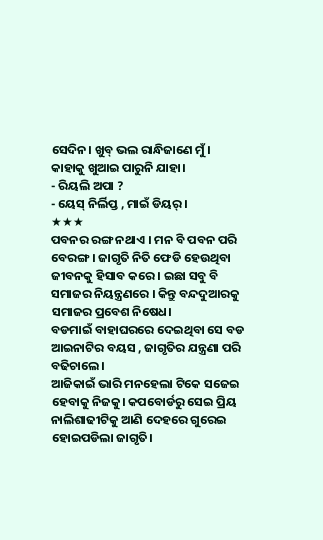ସେଦିନ। ଖୁବ୍ ଭଲ ରାନ୍ଧିଜାଣେ ମୁଁ । କାହାକୁ ଖୁଆଇ ପାରୁନି ଯାହା।
- ରିୟଲି ଅପା ?
- ୟେସ୍ ନିର୍ଲିପ୍ତ , ମାଇଁ ଡିୟର୍ ।
★★★
ପବନର ରଙ୍ଗ ନଥାଏ । ମନ ବି ପବନ ପରି ବେରଙ୍ଗ। ଜାଗୃତି ନିତି ଫେଡି ହେଉଥିବା ଜୀବନକୁ ହିସାବ କରେ । ଇଛା ସବୁ ବି ସମାଜର ନିୟନ୍ତ୍ରଣରେ । କିନ୍ତୁ ବନ୍ଦଦୁଆରକୁ ସମାଜର ପ୍ରବେଶ ନିଷେଧ।
ବଡମାଇଁ ବାହାଘରରେ ଦେଇଥିବା ସେ ବଡ ଆଇନାଟିର ବୟସ , ଜାଗୃତିର ଯନ୍ତ୍ରଣା ପରି ବଢିଚାଲେ।
ଆଜିକାଇଁ ଭାରି ମନହେଲା ଟିକେ ସଜେଇ ହେବାକୁ ନିଜକୁ। କପବୋର୍ଡରୁ ସେଇ ପ୍ରିୟ ନାଲିଶାଢୀଟିକୁ ଆଣି ଦେହରେ ଗୁରେଇ ହୋଇପଡିଲା ଜାଗୃତି।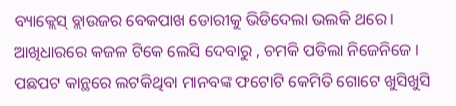ବ୍ୟାକ୍ଲେସ୍ ବ୍ଲାଉଜର ବେକପାଖ ଡୋରୀକୁ ଭିଡିଦେଲା ଭଲକି ଥରେ। ଆଖିଧାରରେ କଜଳ ଟିକେ ଲେସି ଦେବାରୁ , ଚମକି ପଡିଲା ନିଜେନିଜେ । ପଛପଟ କାନ୍ଥରେ ଲଟକିଥିବା ମାନବଙ୍କ ଫଟୋଟି କେମିତି ଗୋଟେ ଖୁସିଖୁସି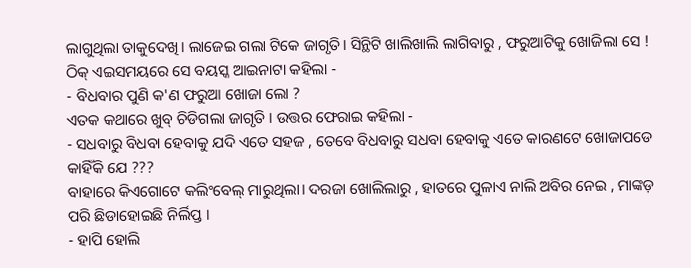ଲାଗୁଥିଲା ତାକୁଦେଖି। ଲାଜେଇ ଗଲା ଟିକେ ଜାଗୃତି। ସିନ୍ଥିଟି ଖାଲିଖାଲି ଲାଗିବାରୁ , ଫରୁଆଟିକୁ ଖୋଜିଲା ସେ !
ଠିକ୍ ଏଇସମୟରେ ସେ ବୟସ୍କ ଆଇନାଟା କହିଲା -
- ବିଧବାର ପୁଣି କ'ଣ ଫରୁଆ ଖୋଜା ଲୋ ?
ଏତକ କଥାରେ ଖୁବ୍ ଚିଡିଗଲା ଜାଗୃତି । ଉତ୍ତର ଫେରାଇ କହିଲା -
- ସଧବାରୁ ବିଧବା ହେବାକୁ ଯଦି ଏତେ ସହଜ , ତେବେ ବିଧବାରୁ ସଧବା ହେବାକୁ ଏତେ କାରଣଟେ ଖୋଜାପଡେ କାହିଁକି ଯେ ???
ବାହାରେ କିଏଗୋଟେ କଲିଂବେଲ୍ ମାରୁଥିଲା। ଦରଜା ଖୋଲିଲାରୁ , ହାତରେ ପୁଳାଏ ନାଲି ଅବିର ନେଇ , ମାଙ୍କଡ଼ ପରି ଛିଡାହୋଇଛି ନିର୍ଲିପ୍ତ ।
- ହାପି ହୋଲି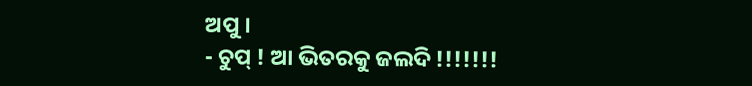ଅପୁ ।
- ଚୁପ୍ ! ଆ ଭିତରକୁ ଜଲଦି !!!!!!!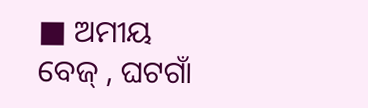■ ଅମୀୟ ବେଜ୍ , ଘଟଗାଁ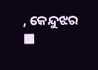, କେନ୍ଦୁଝର ■